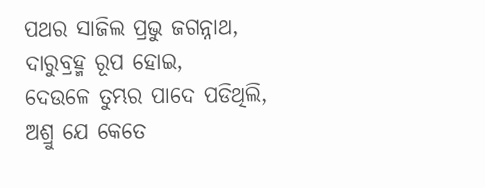ପଥର ସାଜିଲ ପ୍ରଭୁ ଜଗନ୍ନାଥ,
ଦାରୁବ୍ରହ୍ମ ରୂପ ହୋଇ,
ଦେଉଳେ ତୁମ୍ଭର ପାଦେ ପଡିଥିଲି,
ଅଶ୍ରୁ ଯେ କେତେ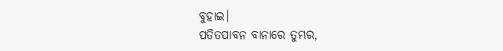ବୁହାଇ।
ପତିତପାବନ ବାନାରେ ତୁମ୍ଭର,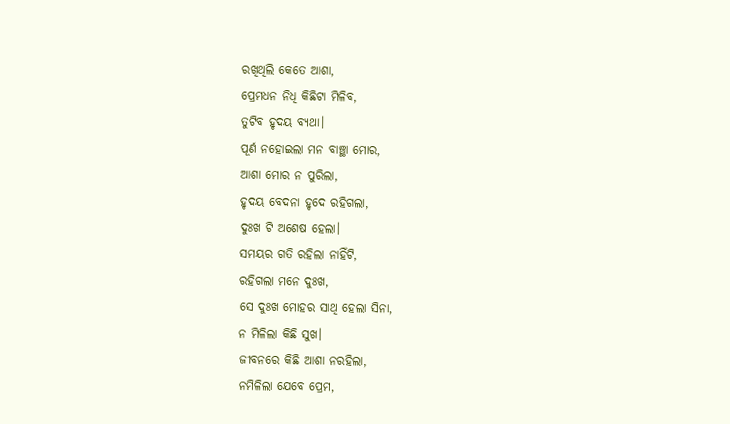ରଖିଥିଲି କେତେ ଆଶା,
ପ୍ରେମଧନ ନିଧି କିଛିଟା ମିଳିବ,
ତୁଟିବ ହୃଦୟ ବ୍ୟଥା।
ପୂର୍ଣ ନହୋଇଲା ମନ ବାଞ୍ଛା ମୋର,
ଆଶା ମୋର ନ ପୁରିଲା,
ହୃଦୟ ବେଦନା ହୃଦେ ରହିଗଲା,
ଦୁଃଖ ଟି ଅଶେଷ ହେଲା।
ସମୟର ଗତି ରହିଲା ନାହିଁଟି,
ରହିଗଲା ମନେ ଦୁଃଖ,
ସେ ଦୁଃଖ ମୋହର ସାଥି ହେଲା ସିନା,
ନ ମିଳିଲା କିଛି ସୁଖ।
ଜୀବନରେ କିଛି ଆଶା ନରହିଲା,
ନମିଳିଲା ଯେବେ ପ୍ରେମ,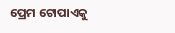ପ୍ରେମ ଟୋପାଏକୁ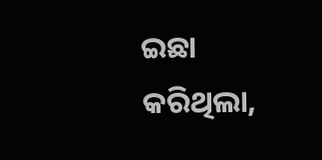ଇଛା କରିଥିଲା,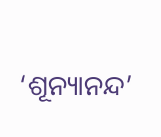‘ଶୂନ୍ୟାନନ୍ଦ’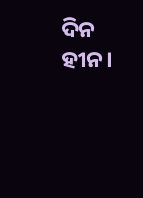ଦିନ ହୀନ।